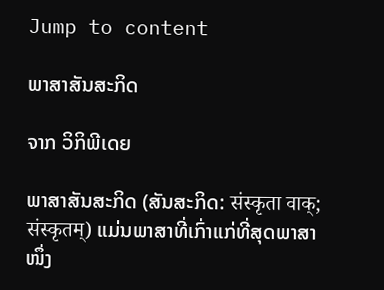Jump to content

ພາສາສັນສະກິດ

ຈາກ ວິກິພີເດຍ

ພາສາສັນສະກິດ (ສັນສະກິດ: संस्कृता वाक्; संस्कृतम्) ແມ່ນພາສາທີ່ເກົ່າແກ່ທີ່ສຸດພາສາໜຶ່ງ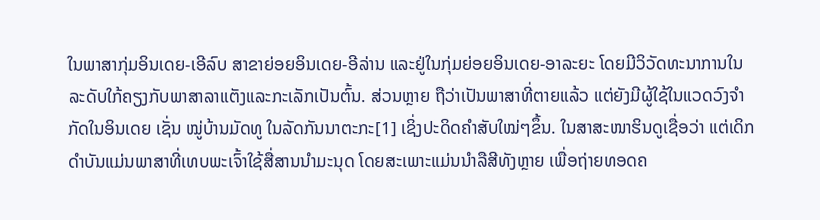ໃນພາສາກຸ່ມອິນເດຍ-ເອີລົບ ສາຂາຍ່ອຍອິນເດຍ-ອີລ່ານ ແລະຢູ່ໃນກຸ່ມຍ່ອຍອິນເດຍ-ອາລະຍະ ໂດຍມີວິວັດທະນາການໃນລະດັບໃກ້ຄຽງກັບພາສາລາແຕັງແລະກະເລັກເປັນຕົ້ນ. ສ່ວນຫຼາຍ ຖືວ່າເປັນພາສາທີ່ຕາຍແລ້ວ ແຕ່ຍັງມີຜູ້ໃຊ້ໃນແວດວົງຈຳກັດໃນອິນເດຍ ເຊັ່ນ ໝູ່ບ້ານມັດທູ ໃນລັດກັນນາຕະກະ[1] ເຊິ່ງປະດິດຄໍາສັບໃໝ່ໆຂຶ້ນ. ໃນສາສະໜາຮິນດູເຊື່ອວ່າ ແຕ່ເດິກດຳບັນແມ່ນພາສາທີ່ເທບພະເຈົ້າໃຊ້ສື່ສານນຳມະນຸດ ໂດຍສະເພາະແມ່ນນຳລືສີທັງຫຼາຍ ເພື່ອຖ່າຍທອດຄ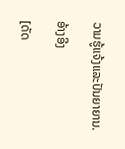ວາມຮູ້ແຈ້ງແລະປັນຍາຍານ.

ອ້າງອີງ

[ດັດ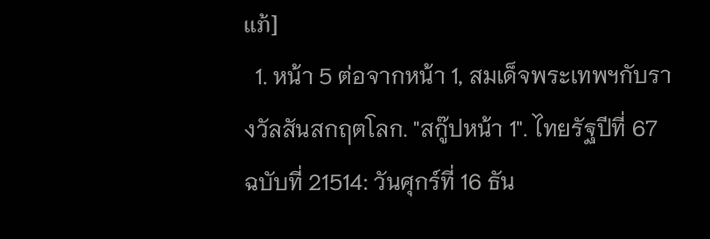ແກ້]
  1. หน้า 5 ต่อจากหน้า 1, สมเด็จพระเทพฯกับรางวัลสันสกฤตโลก. "สกู๊ปหน้า 1". ไทยรัฐปีที่ 67 ฉบับที่ 21514: วันศุกร์ที่ 16 ธัน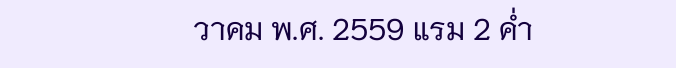วาคม พ.ศ. 2559 แรม 2 ค่ำ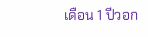เดือน 1 ปีวอก